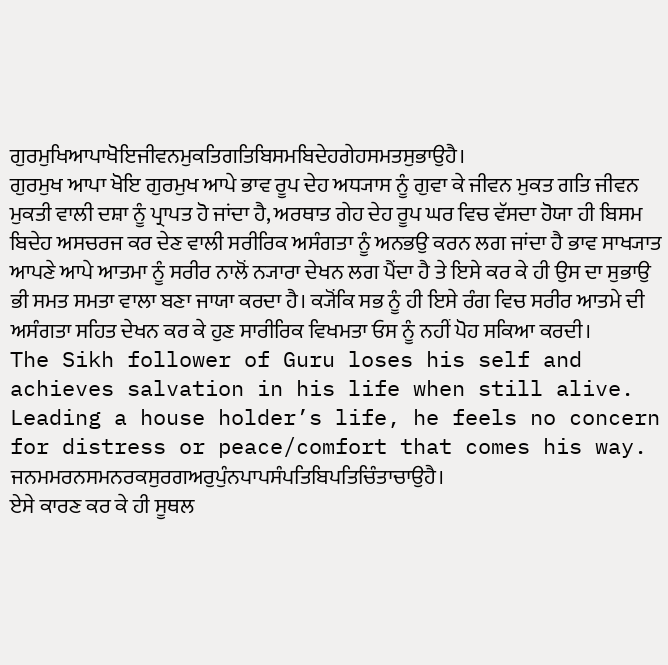ਗੁਰਮੁਖਿਆਪਾਖੋਇਜੀਵਨਮੁਕਤਿਗਤਿਬਿਸਮਬਿਦੇਹਗੇਹਸਮਤਸੁਭਾਉਹੈ।
ਗੁਰਮੁਖ ਆਪਾ ਖੋਇ ਗੁਰਮੁਖ ਆਪੇ ਭਾਵ ਰੂਪ ਦੇਹ ਅਧ੍ਯਾਸ ਨੂੰ ਗੁਵਾ ਕੇ ਜੀਵਨ ਮੁਕਤ ਗਤਿ ਜੀਵਨ ਮੁਕਤੀ ਵਾਲੀ ਦਸ਼ਾ ਨੂੰ ਪ੍ਰਾਪਤ ਹੋ ਜਾਂਦਾ ਹੈ, ਅਰਥਾਤ ਗੇਹ ਦੇਹ ਰੂਪ ਘਰ ਵਿਚ ਵੱਸਦਾ ਹੋਯਾ ਹੀ ਬਿਸਮ ਬਿਦੇਹ ਅਸਚਰਜ ਕਰ ਦੇਣ ਵਾਲੀ ਸਰੀਰਿਕ ਅਸੰਗਤਾ ਨੂੰ ਅਨਭਉ ਕਰਨ ਲਗ ਜਾਂਦਾ ਹੈ ਭਾਵ ਸਾਖ੍ਯਾਤ ਆਪਣੇ ਆਪੇ ਆਤਮਾ ਨੂੰ ਸਰੀਰ ਨਾਲੋਂ ਨ੍ਯਾਰਾ ਦੇਖਨ ਲਗ ਪੈਂਦਾ ਹੈ ਤੇ ਇਸੇ ਕਰ ਕੇ ਹੀ ਉਸ ਦਾ ਸੁਭਾਉ ਭੀ ਸਮਤ ਸਮਤਾ ਵਾਲਾ ਬਣਾ ਜਾਯਾ ਕਰਦਾ ਹੈ। ਕ੍ਯੋਂਕਿ ਸਭ ਨੂੰ ਹੀ ਇਸੇ ਰੰਗ ਵਿਚ ਸਰੀਰ ਆਤਮੇ ਦੀ ਅਸੰਗਤਾ ਸਹਿਤ ਦੇਖਨ ਕਰ ਕੇ ਹੁਣ ਸਾਰੀਰਿਕ ਵਿਖਮਤਾ ਓਸ ਨੂੰ ਨਹੀਂ ਪੋਹ ਸਕਿਆ ਕਰਦੀ।
The Sikh follower of Guru loses his self and achieves salvation in his life when still alive. Leading a house holder’s life, he feels no concern for distress or peace/comfort that comes his way.
ਜਨਮਮਰਨਸਮਨਰਕਸੁਰਗਅਰੁਪੁੰਨਪਾਪਸੰਪਤਿਬਿਪਤਿਚਿੰਤਾਚਾਉਹੈ।
ਏਸੇ ਕਾਰਣ ਕਰ ਕੇ ਹੀ ਸੂਥਲ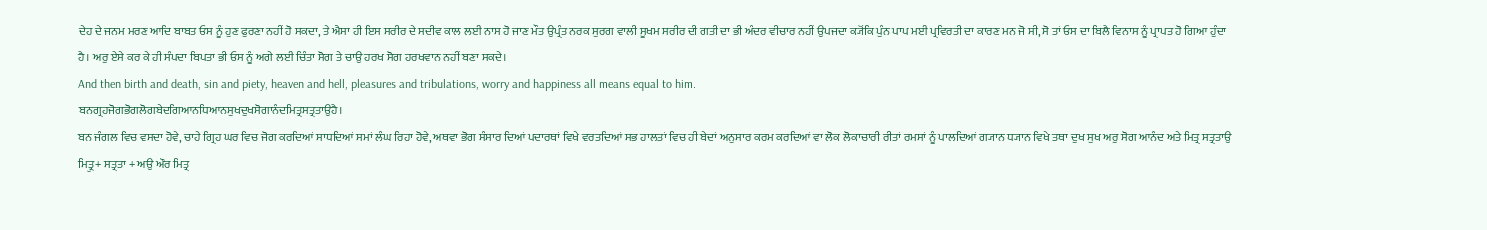ਦੇਹ ਦੇ ਜਨਮ ਮਰਣ ਆਦਿ ਬਾਬਤ ਓਸ ਨੂੰ ਹੁਣ ਫੁਰਣਾ ਨਹੀਂ ਹੋ ਸਕਦਾ, ਤੇ ਐਸਾ ਹੀ ਇਸ ਸਰੀਰ ਦੇ ਸਦੀਵ ਕਾਲ ਲਈ ਨਾਸ ਹੋ ਜਾਣ ਮੌਤ ਉਪ੍ਰੰਤ ਨਰਕ ਸੁਰਗ ਵਾਲੀ ਸੂਖਮ ਸਰੀਰ ਦੀ ਗਤੀ ਦਾ ਭੀ ਅੰਦਰ ਵੀਚਾਰ ਨਹੀਂ ਉਪਜਦਾ ਕ੍ਯੋਂਕਿ ਪੁੰਨ ਪਾਪ ਮਈ ਪ੍ਰਵਿਰਤੀ ਦਾ ਕਾਰਣ ਮਨ ਜੋ ਸੀ, ਸੋ ਤਾਂ ਓਸ ਦਾ ਬਿਲੈ ਵਿਨਾਸ ਨੂੰ ਪ੍ਰਾਪਤ ਹੋ ਗਿਆ ਹੁੰਦਾ ਹੈ। ਅਰੁ ਏਸੇ ਕਰ ਕੇ ਹੀ ਸੰਪਦਾ ਬਿਪਤਾ ਭੀ ਓਸ ਨੂੰ ਅਗੇ ਲਈ ਚਿੰਤਾ ਸੋਗ ਤੇ ਚਾਉ ਹਰਖ ਸੋਗ ਹਰਖਵਾਨ ਨਹੀਂ ਬਣਾ ਸਕਦੇ।
And then birth and death, sin and piety, heaven and hell, pleasures and tribulations, worry and happiness all means equal to him.
ਬਨਗ੍ਰਹਜੋਗਭੋਗਲੋਗਬੇਦਗਿਆਨਧਿਆਨਸੁਖਦੁਖਸੋਗਾਨੰਦਮਿਤ੍ਰਸਤ੍ਰਤਾਉਹੈ।
ਬਨ ਜੰਗਲ ਵਿਚ ਵਸਦਾ ਹੋਵੇ, ਚਾਹੇ ਗ੍ਰਿਹ ਘਰ ਵਿਚ ਜੋਗ ਕਰਦਿਆਂ ਸਾਧਦਿਆਂ ਸਮਾਂ ਲੰਘ ਰਿਹਾ ਹੋਵੇ, ਅਥਵਾ ਭੋਗ ਸੰਸਾਰ ਦਿਆਂ ਪਦਾਰਥਾਂ ਵਿਖੇ ਵਰਤਦਿਆਂ ਸਭ ਹਾਲਤਾਂ ਵਿਚ ਹੀ ਬੇਦਾਂ ਅਨੁਸਾਰ ਕਰਮ ਕਰਦਿਆਂ ਵਾ ਲੋਕ ਲੋਕਾਚਾਰੀ ਰੀਤਾਂ ਰਮਸਾਂ ਨੂੰ ਪਾਲਦਿਆਂ ਗ੍ਯਾਨ ਧ੍ਯਾਨ ਵਿਖੇ ਤਥਾ ਦੁਖ ਸੁਖ ਅਰੁ ਸੋਗ ਆਨੰਦ ਅਤੇ ਮਿਤ੍ਰ ਸਤ੍ਰਤਾਉ ਮਿਤ੍ਰੁ+ ਸਤ੍ਰਤਾ + ਅਉ ਔਰ ਮਿਤ੍ਰ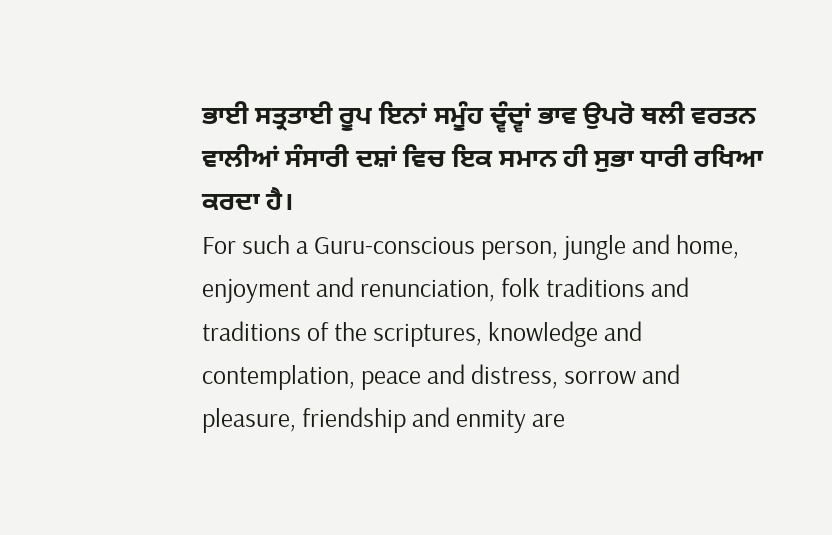ਭਾਈ ਸਤ੍ਰਤਾਈ ਰੂਪ ਇਨਾਂ ਸਮੂੰਹ ਦ੍ਵੰਦ੍ਵਾਂ ਭਾਵ ਉਪਰੋ ਥਲੀ ਵਰਤਨ ਵਾਲੀਆਂ ਸੰਸਾਰੀ ਦਸ਼ਾਂ ਵਿਚ ਇਕ ਸਮਾਨ ਹੀ ਸੁਭਾ ਧਾਰੀ ਰਖਿਆ ਕਰਦਾ ਹੈ।
For such a Guru-conscious person, jungle and home, enjoyment and renunciation, folk traditions and traditions of the scriptures, knowledge and contemplation, peace and distress, sorrow and pleasure, friendship and enmity are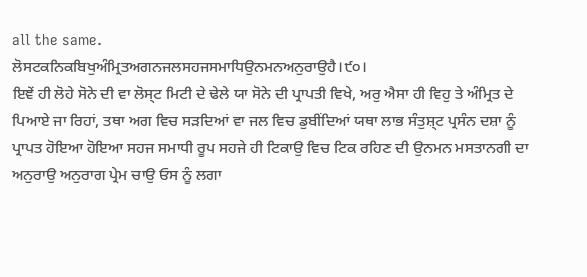all the same.
ਲੋਸਟਕਨਿਕਬਿਖੁਅੰਮ੍ਰਿਤਅਗਨਜਲਸਹਜਸਮਾਧਿਉਨਮਨਅਨੁਰਾਉਹੈ।੯੦।
ਇਞੇਂ ਹੀ ਲੋਹੇ ਸੋਨੇ ਦੀ ਵਾ ਲੋਸ੍ਟ ਮਿਟੀ ਦੇ ਢੇਲੇ ਯਾ ਸੋਨੇ ਦੀ ਪ੍ਰਾਪਤੀ ਵਿਖੇ, ਅਰੁ ਐਸਾ ਹੀ ਵਿਹੁ ਤੇ ਅੰਮ੍ਰਿਤ ਦੇ ਪਿਆਏ ਜਾ ਰਿਹਾਂ, ਤਥਾ ਅਗ ਵਿਚ ਸੜਦਿਆਂ ਵਾ ਜਲ ਵਿਚ ਡੁਬੀਂਦਿਆਂ ਯਥਾ ਲਾਭ ਸੰਤੁਸ਼੍ਟ ਪ੍ਰਸੰਨ ਦਸ਼ਾ ਨੂੰ ਪ੍ਰਾਪਤ ਹੋਇਆ ਹੋਇਆ ਸਹਜ ਸਮਾਧੀ ਰੂਪ ਸਹਜੇ ਹੀ ਟਿਕਾਉ ਵਿਚ ਟਿਕ ਰਹਿਣ ਦੀ ਉਨਮਨ ਮਸਤਾਨਗੀ ਦਾ ਅਨੁਰਾਉ ਅਨੁਰਾਗ ਪ੍ਰੇਮ ਚਾਉ ਓਸ ਨੂੰ ਲਗਾ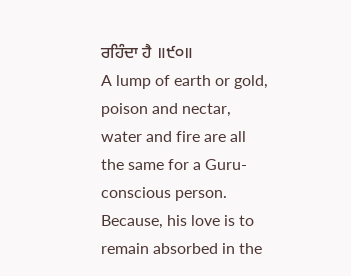ਰਹਿੰਦਾ ਹੈ ॥੯੦॥
A lump of earth or gold, poison and nectar, water and fire are all the same for a Guru-conscious person. Because, his love is to remain absorbed in the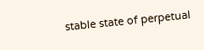stable state of perpetual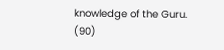knowledge of the Guru. (90)